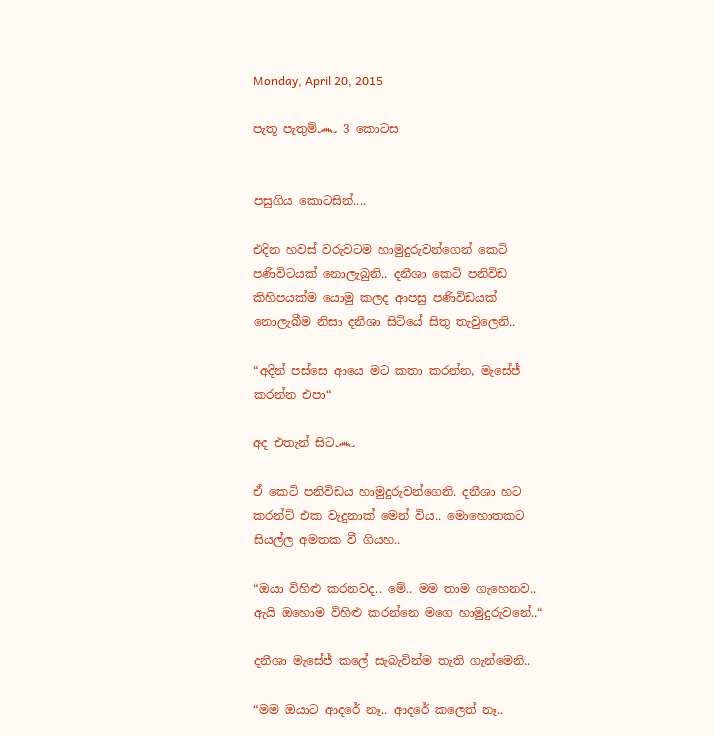Monday, April 20, 2015

පැතූ පැතුම්෴ 3 කොටස


පසුගිය කොටසින්....

එදින හවස් වරුවටම හාමුදුරුවන්ගෙන් කෙටි පණිවිටයක් නොලැබුනි.. දනීශා කෙටි පනිවිඩ කිහිපයක්ම යොමු කලද ආපසු පණිවිඩයක් නොලැබීම නිසා දනීශා සිටියේ සිතු තැවුලෙනි..

“අදින් පස්සෙ ආයෙ මට කතා කරන්න, මැසේජ් කරන්න එපා“

අද එතැන් සිට෴

ඒ කෙටි පනිවිඩය හාමුදුරුවන්ගෙනි. දනීශා හට කරන්ට් එක වැදුනාක් මෙන් විය.. මොහොතකට සියල්ල අමතක වී ගියහ..

“ඔයා විහිළු කරනවද.. මේ.. මම තාම ගැහෙනව.. ඇයි ඔහොම විහිළු කරන්නෙ මගෙ හාමුදුරුවනේ..“

දනීශා මැසේජ් කලේ සැබැවින්ම තැති ගැන්මෙනි..

“මම ඔයාට ආදරේ නෑ.. ආදරේ කලෙත් නෑ..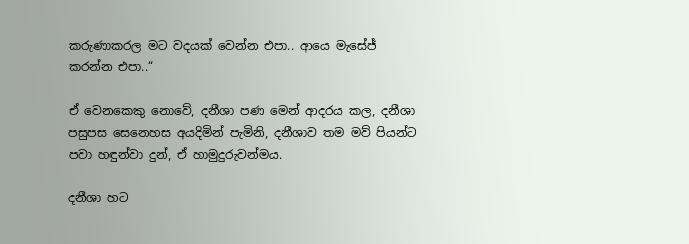කරුණාකරල මට වදයක් වෙන්න එපා.. ආයෙ මැසේජ් කරන්න එපා..“

ඒ වෙනකෙකු නොවේ, දනීශා පණ මෙන් ආදරය කල, දනීශා පසුපස සෙනෙහස අයදිමින් පැමිනි, දනීශාව තම මව් පියන්ට පවා හඳුන්වා දුන්, ඒ හාමුදුරුවන්මය.

දනීශා හට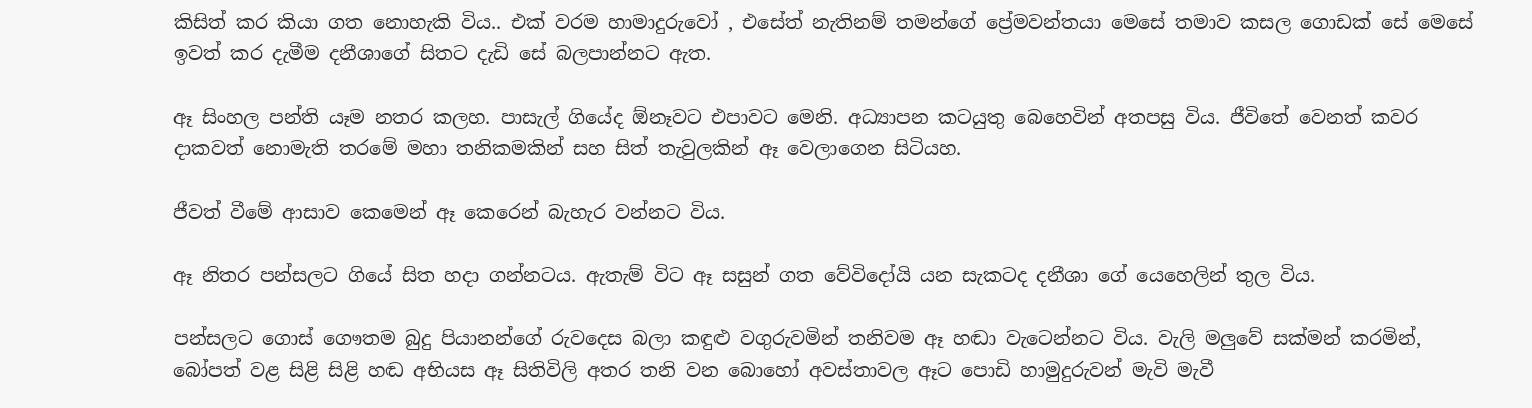කිසිත් කර කියා ගත නොහැකි විය.. එක් වරම හාමාදුරුවෝ , එසේත් නැතිනම් තමන්ගේ ප්‍රේමවන්තයා මෙසේ තමාව කසල ගොඩක් සේ මෙසේ ඉවත් කර දැමීම දනීශාගේ සිතට දැඩි සේ බලපාන්නට ඇත.

ඈ සිංහල පන්ති යෑම නතර කලහ. පාසැල් ගියේද ඕනෑවට එපාවට මෙනි. අධ්‍යාපන කටයුතු බෙහෙවින් අතපසු විය. ජීවිතේ වෙනත් කවර දාකවත් නොමැති තරමේ මහා තනිකමකින් සහ සිත් තැවුලකින් ඈ වෙලාගෙන සිටියහ.

ජීවත් වීමේ ආසාව කෙමෙන් ඈ කෙරෙන් බැහැර වන්නට විය.

ඈ නිතර පන්සලට ගියේ සිත හදා ගන්නටය. ඇතැම් විට ඈ සසුන් ගත වේවිදෝයි යන සැකටද දනීශා ගේ යෙහෙලින් තුල විය.

පන්සලට ගොස් ගෞතම බුදු පියානන්ගේ රුවදෙස බලා කඳුළු වගුරුවමින් තනිවම ඈ හඬා වැටෙන්නට විය. වැලි මලුවේ සක්මන් කරමින්, බෝපත් වළ සිළි සිළි හඬ අභියස ඈ සිතිවිලි අතර තනි වන බොහෝ අවස්තාවල ඈට පොඩි හාමුදුරුවන් මැවි මැවී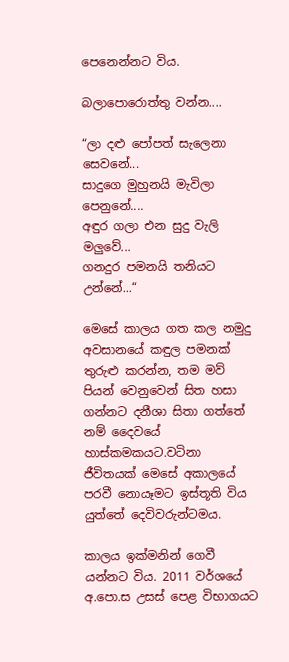පෙනෙන්නට විය.

බලාපොරොත්තු වන්න....

“ලා දළු පෝපත් සැලෙනා සෙවනේ...
සාදුගෙ මුහුනයි මැවිලා පෙනුනේ....
අඳුර ගලා එන සුදු වැලි මලුවේ...
ගනදුර පමනයි තනියට උන්නේ...“

මෙසේ කාලය ගත කල නමුදු අවසානයේ කඳුල පමනක් තුරුළු කරන්න, තම මව් පියන් වෙනුවෙන් සිත හසා ගන්නට දනීශා සිතා ගත්තේ නම් දෛවයේ හාස්කමකයට.වටිනා ජීවිතයක් මෙසේ අකාලයේ පරවී නොයෑමට ඉස්තූති විය යුත්තේ දෙවිවරුන්ටමය.

කාලය ඉක්මනින් ගෙවී යන්නට විය. 2011 වර්ශයේ අ.පො.ස උසස් පෙළ විභාගයට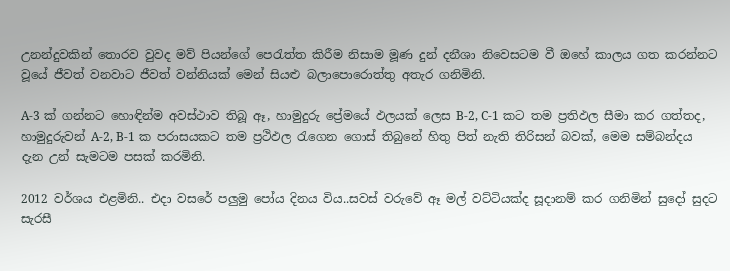උනන්දුවකින් තොරව වුවද මව් පියන්ගේ පෙරැත්ත කිරීම නිසාම මූණ දුන් දනීශා නිවෙසටම වී ඔහේ කාලය ගත කරන්නට වූයේ ජීවත් වනවාට ජීවත් වන්නියක් මෙන් සියළු බලාපොරොත්තු අතැර ගනිමිනි.

A-3 ක් ගන්නට හොඳින්ම අවස්ථාව තිබූ ඈ, හාමුදුරු ප්‍රේමයේ ඵලයක් ලෙස B-2, C-1 කට තම ප්‍රතිඵල සීමා කර ගත්තද, හාමුදුරුවන් A-2, B-1 ක පරාසයකට තම ප්‍රථිඵල රැගෙන ගොස් තිබුනේ හිතු පිත් නැති තිරිසන් බවක්, මෙම සම්බන්දය දැන උන් සැමටම පසක් කරමිනි.

2012 වර්ශය එළමිනි.. එදා වසරේ පලුමු පෝය දිනය විය..සවස් වරුවේ ඈ මල් වට්ටියක්ද සූදානම් කර ගනිමින් සුදෝ සුදට සැරසී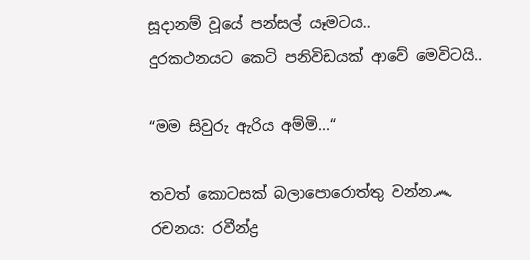සූදානම් වූයේ පන්සල් යෑමටය..
දුරකථනයට කෙටි පනිවිඩයක් ආවේ මෙවිටයි..

“මම සිවුරු ඇරිය අම්මි...“

තවත් කොටසක් බලාපොරොත්තු වන්න෴
රචනය: රවීන්ද්‍ර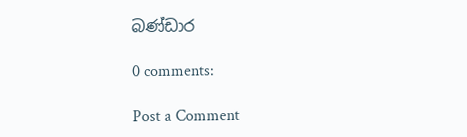බණ්ඩාර

0 comments:

Post a Comment